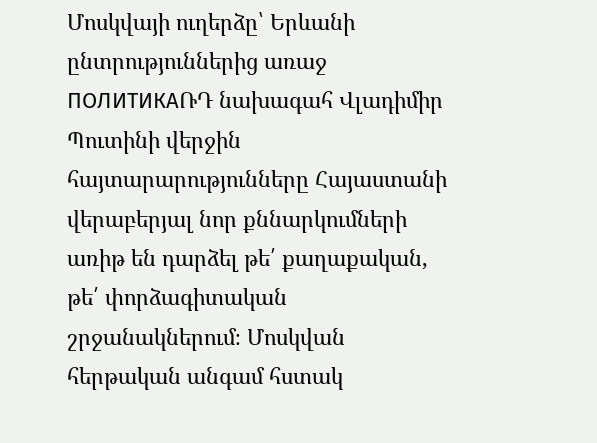Մոսկվայի ուղերձը՝ Երևանի ընտրություններից առաջ
ПОЛИТИКАՌԴ նախագահ Վլադիմիր Պուտինի վերջին հայտարարությունները Հայաստանի վերաբերյալ նոր քննարկումների առիթ են դարձել թե՛ քաղաքական, թե՛ փորձագիտական շրջանակներում։ Մոսկվան հերթական անգամ հստակ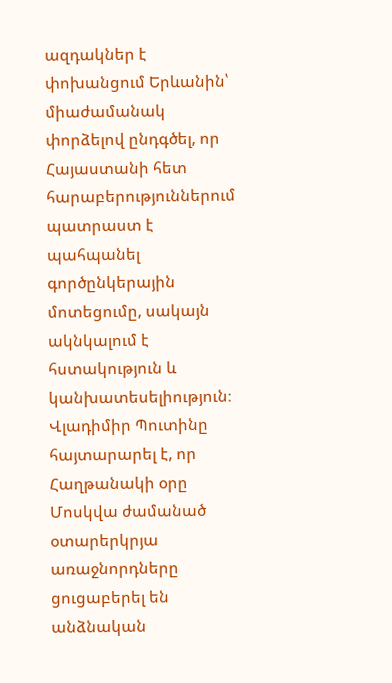ազդակներ է փոխանցում Երևանին՝ միաժամանակ փորձելով ընդգծել, որ Հայաստանի հետ հարաբերություններում պատրաստ է պահպանել գործընկերային մոտեցումը, սակայն ակնկալում է հստակություն և կանխատեսելիություն։
Վլադիմիր Պուտինը հայտարարել է, որ Հաղթանակի օրը Մոսկվա ժամանած օտարերկրյա առաջնորդները ցուցաբերել են անձնական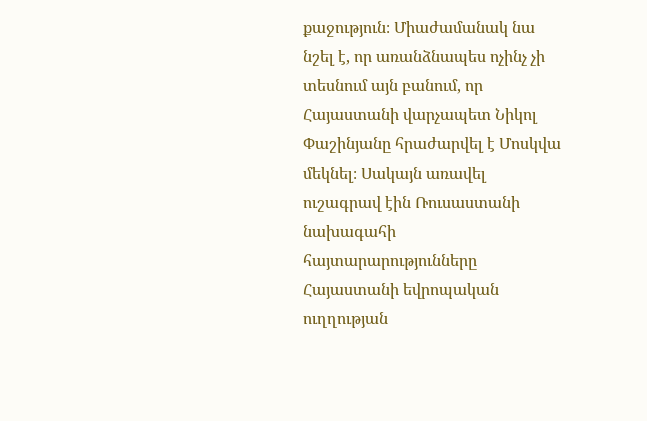քաջություն։ Միաժամանակ նա նշել է, որ առանձնապես ոչինչ չի տեսնում այն բանում, որ Հայաստանի վարչապետ Նիկոլ Փաշինյանը հրաժարվել է Մոսկվա մեկնել։ Սակայն առավել ուշագրավ էին Ռուսաստանի նախագահի հայտարարությունները Հայաստանի եվրոպական ուղղության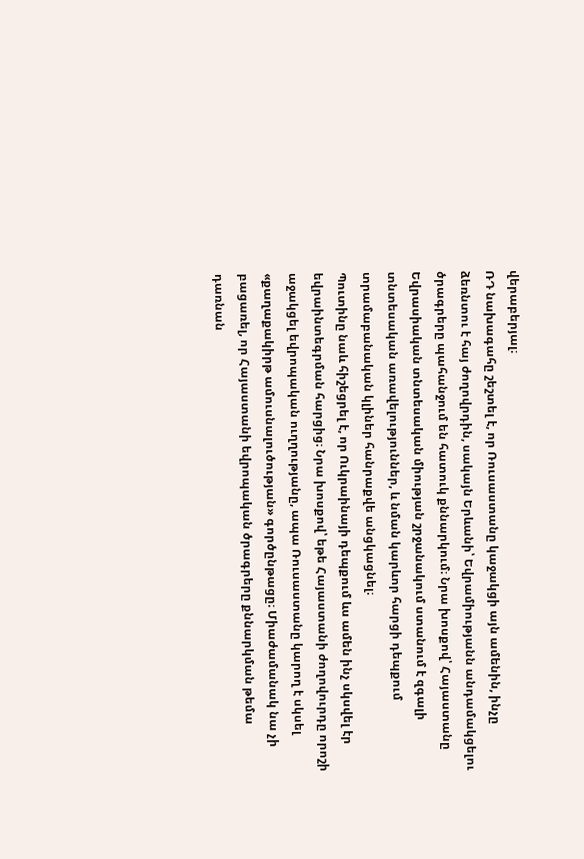վերաբերյալ։
ՌԴ նախագահը շեշտել է, որ Ռուսաստանը կաջակցի այն ամենին, ինչը ձեռնտու է հայ ժողովրդին, սակայն Երևանի՝ Եվրամիությանն անդամակցելու ծրագրերը պահանջում են հատուկ քննարկում։ Նրա խոսքով՝ Հայաստանը Եվրասիական տնտեսական միության շրջանակում ստանում է զգալի տնտեսական առավելություններ, և նման կարևոր հարցի դեպքում տրամաբանական կլիներ հանրաքվե անցկացնել։
Պուտինը նաև հիշեցրել է, որ Ուկրաինայի դեպքում ևս ամեն ինչ սկսվել էր եվրաինտեգրման հարցից։ Նրա խոսքով՝ եթե Հայաստանի ժողովուրդը որոշի աջակցել եվրոպական ուղղությանը, ապա Ռուսաստանը կարող է սկսել «քաղաքակիրթ ամուսնալուծության» գործընթացը։ Միաժամանակ նա չի բացառել, որ Հայաստանի եվրոպական ծրագրերը քննարկման թեմա դառնան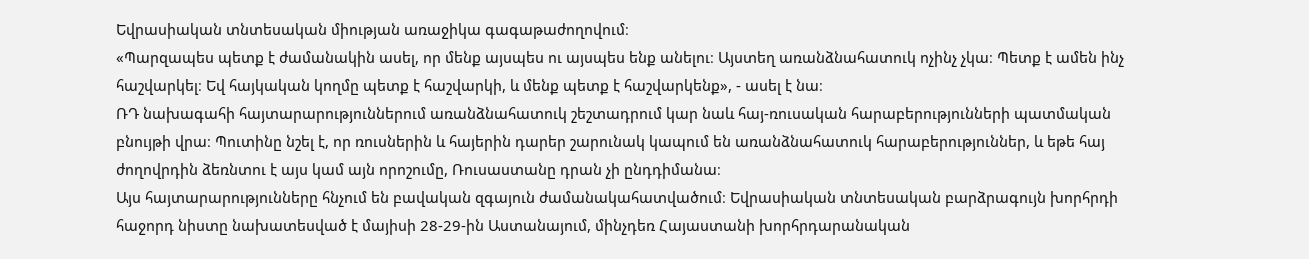Եվրասիական տնտեսական միության առաջիկա գագաթաժողովում։
«Պարզապես պետք է ժամանակին ասել, որ մենք այսպես ու այսպես ենք անելու։ Այստեղ առանձնահատուկ ոչինչ չկա։ Պետք է ամեն ինչ հաշվարկել։ Եվ հայկական կողմը պետք է հաշվարկի, և մենք պետք է հաշվարկենք», - ասել է նա։
ՌԴ նախագահի հայտարարություններում առանձնահատուկ շեշտադրում կար նաև հայ-ռուսական հարաբերությունների պատմական բնույթի վրա։ Պուտինը նշել է, որ ռուսներին և հայերին դարեր շարունակ կապում են առանձնահատուկ հարաբերություններ, և եթե հայ ժողովրդին ձեռնտու է այս կամ այն որոշումը, Ռուսաստանը դրան չի ընդդիմանա։
Այս հայտարարությունները հնչում են բավական զգայուն ժամանակահատվածում։ Եվրասիական տնտեսական բարձրագույն խորհրդի հաջորդ նիստը նախատեսված է մայիսի 28-29-ին Աստանայում, մինչդեռ Հայաստանի խորհրդարանական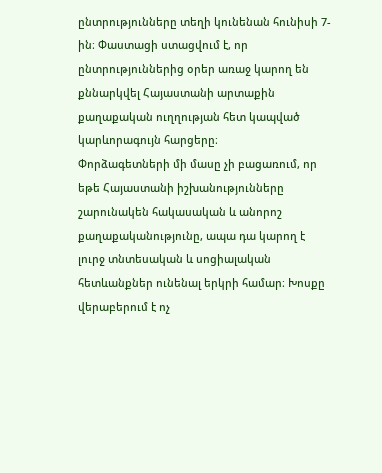ընտրությունները տեղի կունենան հունիսի 7-ին։ Փաստացի ստացվում է, որ ընտրություններից օրեր առաջ կարող են քննարկվել Հայաստանի արտաքին քաղաքական ուղղության հետ կապված կարևորագույն հարցերը։
Փորձագետների մի մասը չի բացառում, որ եթե Հայաստանի իշխանությունները շարունակեն հակասական և անորոշ քաղաքականությունը, ապա դա կարող է լուրջ տնտեսական և սոցիալական հետևանքներ ունենալ երկրի համար։ Խոսքը վերաբերում է ոչ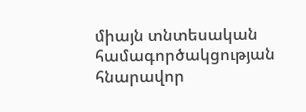միայն տնտեսական համագործակցության հնարավոր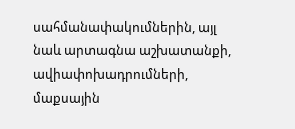սահմանափակումներին, այլ նաև արտագնա աշխատանքի, ավիափոխադրումների, մաքսային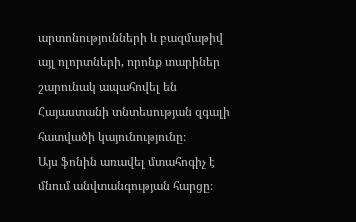արտոնությունների և բազմաթիվ այլ ոլորտների, որոնք տարիներ շարունակ ապահովել են Հայաստանի տնտեսության զգալի հատվածի կայունությունը։
Այս ֆոնին առավել մտահոգիչ է մնում անվտանգության հարցը։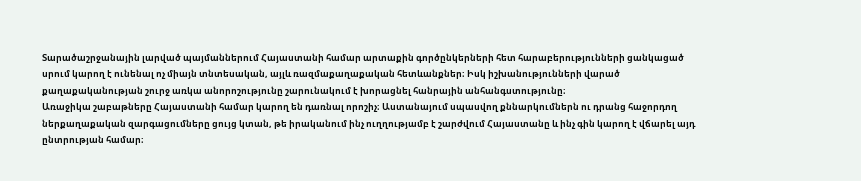Տարածաշրջանային լարված պայմաններում Հայաստանի համար արտաքին գործընկերների հետ հարաբերությունների ցանկացած սրում կարող է ունենալ ոչ միայն տնտեսական, այլև ռազմաքաղաքական հետևանքներ։ Իսկ իշխանությունների վարած քաղաքականության շուրջ առկա անորոշությունը շարունակում է խորացնել հանրային անհանգստությունը։
Առաջիկա շաբաթները Հայաստանի համար կարող են դառնալ որոշիչ։ Աստանայում սպասվող քննարկումներն ու դրանց հաջորդող ներքաղաքական զարգացումները ցույց կտան, թե իրականում ինչ ուղղությամբ է շարժվում Հայաստանը և ինչ գին կարող է վճարել այդ ընտրության համար։